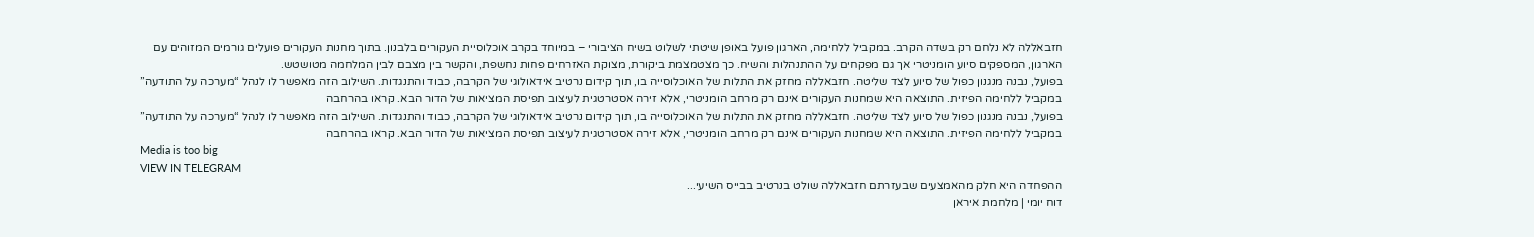חזבאללה לא נלחם רק בשדה הקרב. במקביל ללחימה, הארגון פועל באופן שיטתי לשלוט בשיח הציבורי – במיוחד בקרב אוכלוסיית העקורים בלבנון. בתוך מחנות העקורים פועלים גורמים המזוהים עם הארגון, המספקים סיוע הומניטרי אך גם מפקחים על ההתנהלות והשיח. כך מצטמצמת ביקורת, מצוקת האזרחים פחות נחשפת, והקשר בין מצבם לבין המלחמה מטושטש.
בפועל, נבנה מנגנון כפול של סיוע לצד שליטה. חזבאללה מחזק את התלות של האוכלוסייה בו, תוך קידום נרטיב אידאולוגי של הקרבה, כבוד והתנגדות. השילוב הזה מאפשר לו לנהל “מערכה על התודעה” במקביל ללחימה הפיזית. התוצאה היא שמחנות העקורים אינם רק מרחב הומניטרי, אלא זירה אסטרטגית לעיצוב תפיסת המציאות של הדור הבא. קראו בהרחבה
בפועל, נבנה מנגנון כפול של סיוע לצד שליטה. חזבאללה מחזק את התלות של האוכלוסייה בו, תוך קידום נרטיב אידאולוגי של הקרבה, כבוד והתנגדות. השילוב הזה מאפשר לו לנהל “מערכה על התודעה” במקביל ללחימה הפיזית. התוצאה היא שמחנות העקורים אינם רק מרחב הומניטרי, אלא זירה אסטרטגית לעיצוב תפיסת המציאות של הדור הבא. קראו בהרחבה
Media is too big
VIEW IN TELEGRAM
ההפחדה היא חלק מהאמצעים שבעזרתם חזבאללה שולט בנרטיב בבייס השיעי...
דוח יומי | מלחמת איראן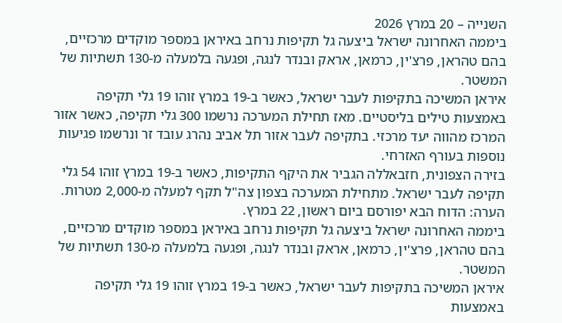השנייה – 20 במרץ 2026
ביממה האחרונה ישראל ביצעה גל תקיפות נרחב באיראן במספר מוקדים מרכזיים, בהם טהראן, פרצ'ין, כרמאן, אראק ובנדר לנגה, ופגעה בלמעלה מ-130 תשתיות של המשטר.
איראן המשיכה בתקיפות לעבר ישראל, כאשר ב-19 במרץ זוהו 19 גלי תקיפה באמצעות טילים בליסטיים. מאז תחילת המערכה נרשמו 300 גלי תקיפה, כאשר אזור המרכז מהווה יעד מרכזי. בתקיפה לעבר אזור תל אביב נהרג עובד זר ונרשמו פגיעות נוספות בעורף האזרחי.
בזירה הצפונית, חזבאללה הגביר את היקף התקיפות, כאשר ב-19 במרץ זוהו 54 גלי תקיפה לעבר ישראל. מתחילת המערכה בצפון צה"ל תקף למעלה מ-2,000 מטרות.
הערה: הדוח הבא יפורסם ביום ראשון, 22 במרץ.
ביממה האחרונה ישראל ביצעה גל תקיפות נרחב באיראן במספר מוקדים מרכזיים, בהם טהראן, פרצ'ין, כרמאן, אראק ובנדר לנגה, ופגעה בלמעלה מ-130 תשתיות של המשטר.
איראן המשיכה בתקיפות לעבר ישראל, כאשר ב-19 במרץ זוהו 19 גלי תקיפה באמצעות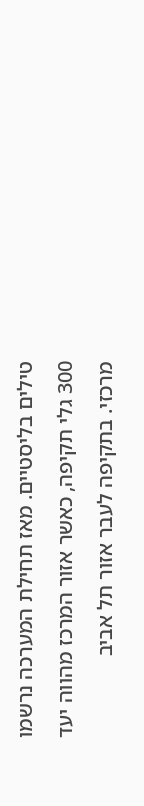טילים בליסטיים. מאז תחילת המערכה נרשמו 300 גלי תקיפה, כאשר אזור המרכז מהווה יעד מרכזי. בתקיפה לעבר אזור תל אביב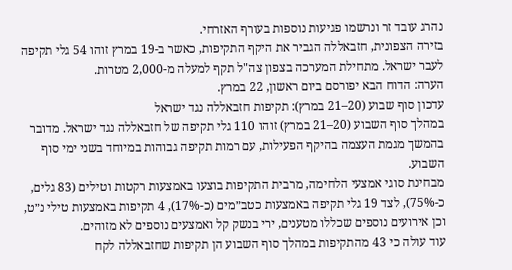נהרג עובד זר ונרשמו פגיעות נוספות בעורף האזרחי.
בזירה הצפונית, חזבאללה הגביר את היקף התקיפות, כאשר ב-19 במרץ זוהו 54 גלי תקיפה לעבר ישראל. מתחילת המערכה בצפון צה"ל תקף למעלה מ-2,000 מטרות.
הערה: הדוח הבא יפורסם ביום ראשון, 22 במרץ.
עדכון סוף שבוע (20–21 במרץ): תקיפות חזבאללה נגד ישראל
במהלך סוף השבוע (20–21 במרץ) זוהו 110 גלי תקיפה של חזבאללה נגד ישראל. מדובר בהמשך מגמת העצמה בהיקף הפעילות, עם רמות תקיפה גבוהות במיוחד בשני ימי סוף השבוע.
מבחינת סוגי אמצעי הלחימה, מרבית התקיפות בוצעו באמצעות רקטות וטילים (83 גלים, כ-75%), לצד 19 גלי תקיפה באמצעות כטב״מים (כ-17%), 4 תקיפות באמצעות טילי נ״ט, וכן אירועים נוספים שכללו מטענים, ירי בנשק קל ואמצעים נוספים לא מזוהים.
עוד עולה כי 43 מהתקיפות במהלך סוף השבוע הן תקיפות שחזבאללה לקח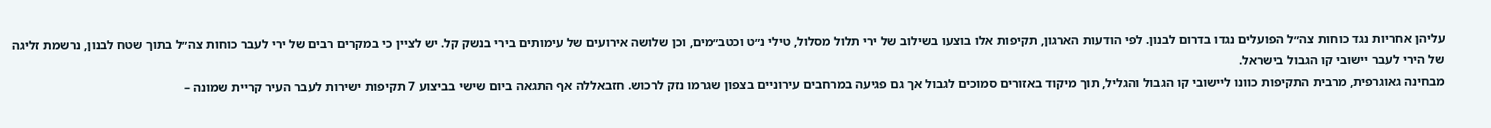עליהן אחריות נגד כוחות צה״ל הפועלים נגדו בדרום לבנון. לפי הודעות הארגון, תקיפות אלו בוצעו בשילוב של ירי תלול מסלול, טילי נ״ט וכטב״מים, וכן שלושה אירועים של עימותים בירי בנשק קל. יש לציין כי במקרים רבים של ירי לעבר כוחות צה״ל בתוך שטח לבנון, נרשמת זליגה של הירי לעבר יישובי קו הגבול בישראל.
מבחינה גאוגרפית, מרבית התקיפות כוונו ליישובי קו הגבול והגליל, תוך מיקוד באזורים סמוכים לגבול אך גם פגיעה במרחבים עירוניים בצפון שגרמו נזק לרכוש. חזבאללה אף התגאה ביום שישי בביצוע 7 תקיפות ישירות לעבר העיר קריית שמונה –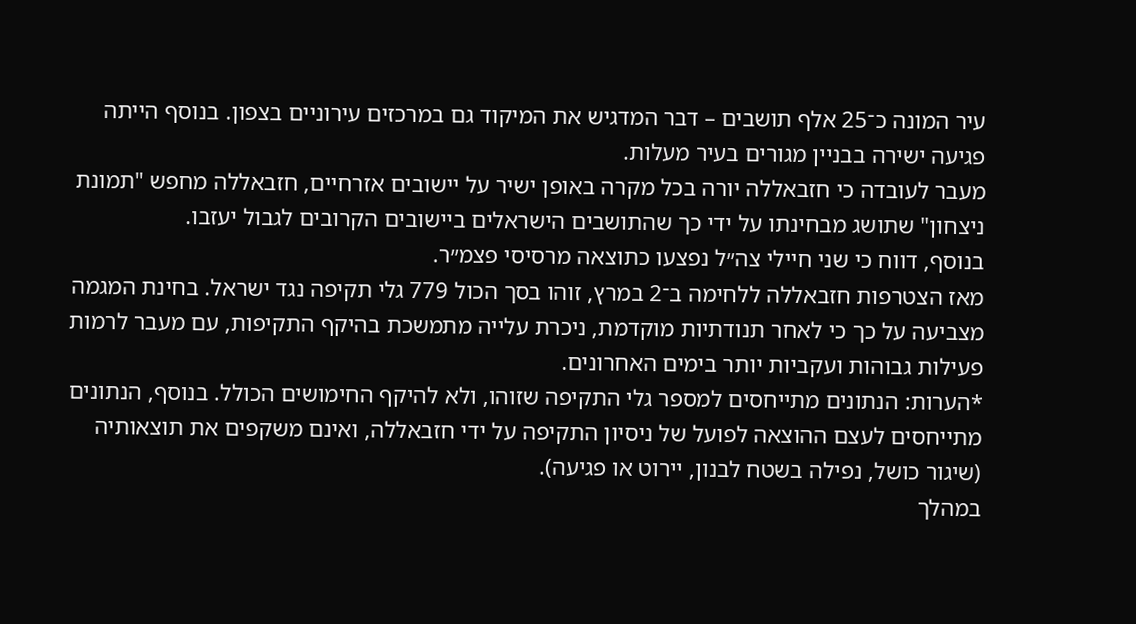עיר המונה כ־25 אלף תושבים – דבר המדגיש את המיקוד גם במרכזים עירוניים בצפון. בנוסף הייתה פגיעה ישירה בבניין מגורים בעיר מעלות.
מעבר לעובדה כי חזבאללה יורה בכל מקרה באופן ישיר על יישובים אזרחיים, חזבאללה מחפש "תמונת ניצחון" שתושג מבחינתו על ידי כך שהתושבים הישראלים ביישובים הקרובים לגבול יעזבו.
בנוסף, דווח כי שני חיילי צה״ל נפצעו כתוצאה מרסיסי פצמ״ר.
מאז הצטרפות חזבאללה ללחימה ב־2 במרץ, זוהו בסך הכול 779 גלי תקיפה נגד ישראל. בחינת המגמה מצביעה על כך כי לאחר תנודתיות מוקדמת, ניכרת עלייה מתמשכת בהיקף התקיפות, עם מעבר לרמות פעילות גבוהות ועקביות יותר בימים האחרונים.
*הערות: הנתונים מתייחסים למספר גלי התקיפה שזוהו, ולא להיקף החימושים הכולל. בנוסף, הנתונים מתייחסים לעצם ההוצאה לפועל של ניסיון התקיפה על ידי חזבאללה, ואינם משקפים את תוצאותיה (שיגור כושל, נפילה בשטח לבנון, יירוט או פגיעה).
במהלך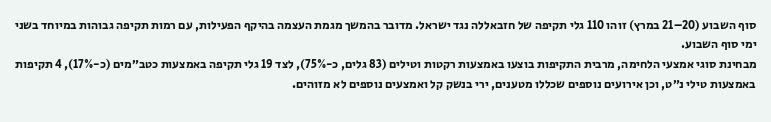סוף השבוע (20–21 במרץ) זוהו 110 גלי תקיפה של חזבאללה נגד ישראל. מדובר בהמשך מגמת העצמה בהיקף הפעילות, עם רמות תקיפה גבוהות במיוחד בשני ימי סוף השבוע.
מבחינת סוגי אמצעי הלחימה, מרבית התקיפות בוצעו באמצעות רקטות וטילים (83 גלים, כ-75%), לצד 19 גלי תקיפה באמצעות כטב״מים (כ-17%), 4 תקיפות באמצעות טילי נ״ט, וכן אירועים נוספים שכללו מטענים, ירי בנשק קל ואמצעים נוספים לא מזוהים.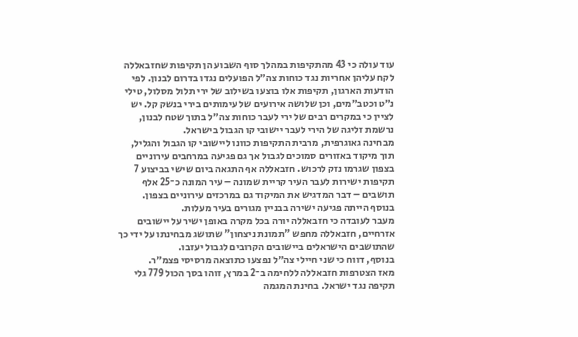עוד עולה כי 43 מהתקיפות במהלך סוף השבוע הן תקיפות שחזבאללה לקח עליהן אחריות נגד כוחות צה״ל הפועלים נגדו בדרום לבנון. לפי הודעות הארגון, תקיפות אלו בוצעו בשילוב של ירי תלול מסלול, טילי נ״ט וכטב״מים, וכן שלושה אירועים של עימותים בירי בנשק קל. יש לציין כי במקרים רבים של ירי לעבר כוחות צה״ל בתוך שטח לבנון, נרשמת זליגה של הירי לעבר יישובי קו הגבול בישראל.
מבחינה גאוגרפית, מרבית התקיפות כוונו ליישובי קו הגבול והגליל, תוך מיקוד באזורים סמוכים לגבול אך גם פגיעה במרחבים עירוניים בצפון שגרמו נזק לרכוש. חזבאללה אף התגאה ביום שישי בביצוע 7 תקיפות ישירות לעבר העיר קריית שמונה – עיר המונה כ־25 אלף תושבים – דבר המדגיש את המיקוד גם במרכזים עירוניים בצפון. בנוסף הייתה פגיעה ישירה בבניין מגורים בעיר מעלות.
מעבר לעובדה כי חזבאללה יורה בכל מקרה באופן ישיר על יישובים אזרחיים, חזבאללה מחפש "תמונת ניצחון" שתושג מבחינתו על ידי כך שהתושבים הישראלים ביישובים הקרובים לגבול יעזבו.
בנוסף, דווח כי שני חיילי צה״ל נפצעו כתוצאה מרסיסי פצמ״ר.
מאז הצטרפות חזבאללה ללחימה ב־2 במרץ, זוהו בסך הכול 779 גלי תקיפה נגד ישראל. בחינת המגמה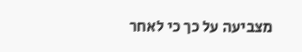מצביעה על כך כי לאחר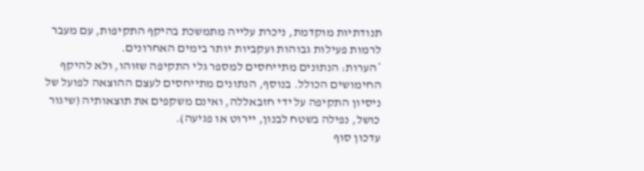תנודתיות מוקדמת, ניכרת עלייה מתמשכת בהיקף התקיפות, עם מעבר לרמות פעילות גבוהות ועקביות יותר בימים האחרונים.
*הערות: הנתונים מתייחסים למספר גלי התקיפה שזוהו, ולא להיקף החימושים הכולל. בנוסף, הנתונים מתייחסים לעצם ההוצאה לפועל של ניסיון התקיפה על ידי חזבאללה, ואינם משקפים את תוצאותיה (שיגור כושל, נפילה בשטח לבנון, יירוט או פגיעה).
עדכון סוף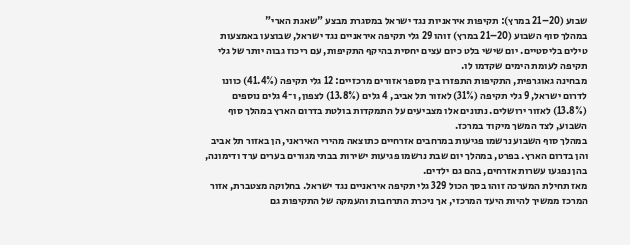שבוע (20–21 במרץ): תקיפות איראניות נגד ישראל במסגרת מבצע "שאגת הארי"
במהלך סוף השבוע (20–21 במרץ) זוהו 29 גלי תקיפה איראניים נגד ישראל, שבוצעו באמצעות טילים בליסטיים. יום שישי בלט כיום עצים יחסית בהיקף התקיפות, עם ריכוז גבוה יותר של גלי תקיפה לעומת הימים שקדמו לו.
מבחינה גאוגרפית, התקיפות התפזרו בין מספר אזורים מרכזיים: 12 גלי תקיפה (41.4%) כוונו לדרום ישראל, 9 גלי תקיפה (31%) לאזור תל אביב, 4 גלים (13.8%) לצפון, ו־4 גלים נוספים (13.8%) לאזור ירושלים. נתונים אלו מצביעים על התמקדות בולטת בדרום הארץ במהלך סוף השבוע, לצד המשך מיקוד במרכז.
במהלך סוף השבוע נרשמו פגיעות במרחבים אזרחיים כתוצאה מהירי האיראני, הן באזור תל אביב והן בדרום הארץ. בפרט, במהלך יום שבת נרשמו פגיעות ישירות בבתי מגורים בערים ערד ודימונה, בהן נפגעו עשרות אזרחים, בהם גם ילדים.
מאז תחילת המערכה זוהו בסך הכול 329 גלי תקיפה איראניים נגד ישראל. בחלוקה מצטברת, אזור המרכז ממשיך להיות היעד המרכזי, אך ניכרת התרחבות והעמקה של התקיפות גם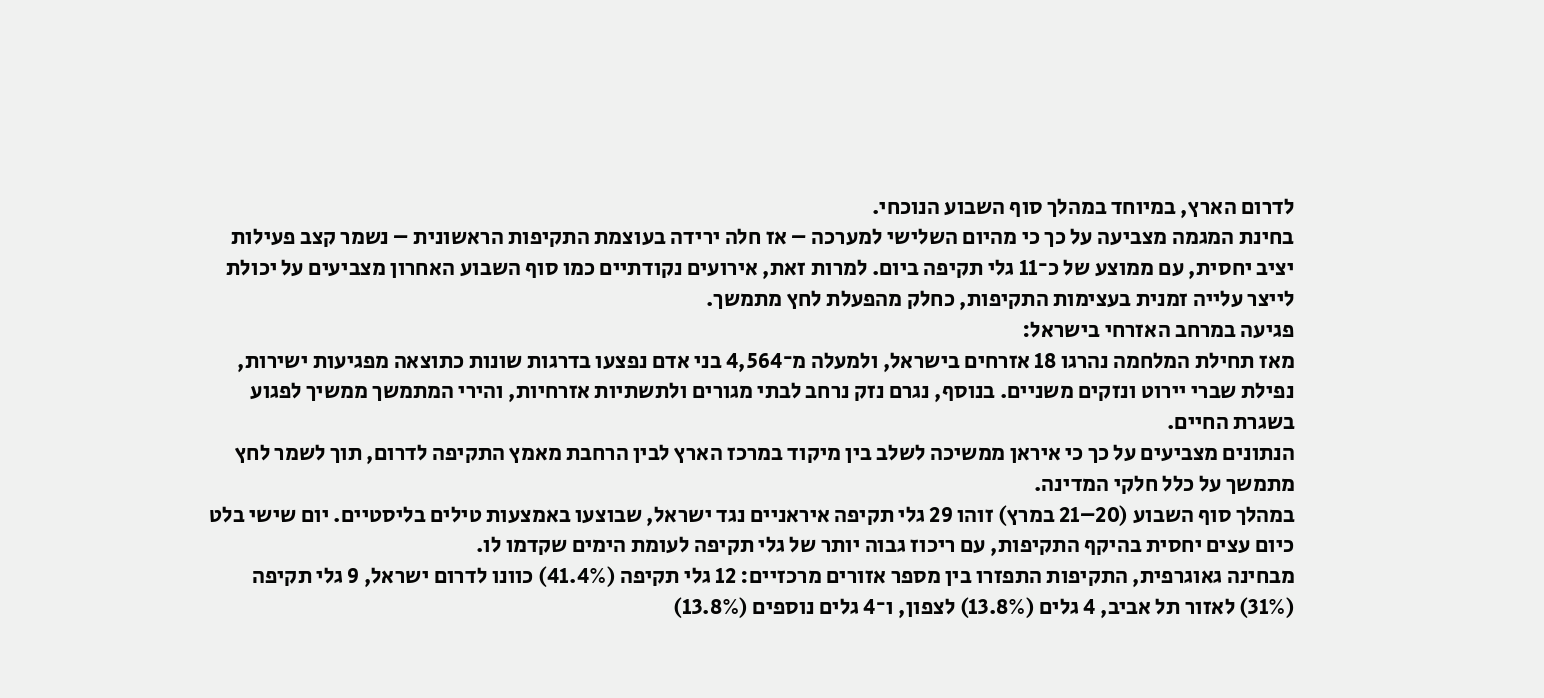לדרום הארץ, במיוחד במהלך סוף השבוע הנוכחי.
בחינת המגמה מצביעה על כך כי מהיום השלישי למערכה – אז חלה ירידה בעוצמת התקיפות הראשונית – נשמר קצב פעילות יציב יחסית, עם ממוצע של כ־11 גלי תקיפה ביום. למרות זאת, אירועים נקודתיים כמו סוף השבוע האחרון מצביעים על יכולת לייצר עלייה זמנית בעצימות התקיפות, כחלק מהפעלת לחץ מתמשך.
פגיעה במרחב האזרחי בישראל:
מאז תחילת המלחמה נהרגו 18 אזרחים בישראל, ולמעלה מ־4,564 בני אדם נפצעו בדרגות שונות כתוצאה מפגיעות ישירות, נפילת שברי יירוט ונזקים משניים. בנוסף, נגרם נזק נרחב לבתי מגורים ולתשתיות אזרחיות, והירי המתמשך ממשיך לפגוע בשגרת החיים.
הנתונים מצביעים על כך כי איראן ממשיכה לשלב בין מיקוד במרכז הארץ לבין הרחבת מאמץ התקיפה לדרום, תוך לשמר לחץ מתמשך על כלל חלקי המדינה.
במהלך סוף השבוע (20–21 במרץ) זוהו 29 גלי תקיפה איראניים נגד ישראל, שבוצעו באמצעות טילים בליסטיים. יום שישי בלט כיום עצים יחסית בהיקף התקיפות, עם ריכוז גבוה יותר של גלי תקיפה לעומת הימים שקדמו לו.
מבחינה גאוגרפית, התקיפות התפזרו בין מספר אזורים מרכזיים: 12 גלי תקיפה (41.4%) כוונו לדרום ישראל, 9 גלי תקיפה (31%) לאזור תל אביב, 4 גלים (13.8%) לצפון, ו־4 גלים נוספים (13.8%)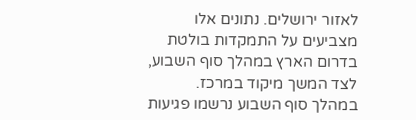לאזור ירושלים. נתונים אלו מצביעים על התמקדות בולטת בדרום הארץ במהלך סוף השבוע, לצד המשך מיקוד במרכז.
במהלך סוף השבוע נרשמו פגיעות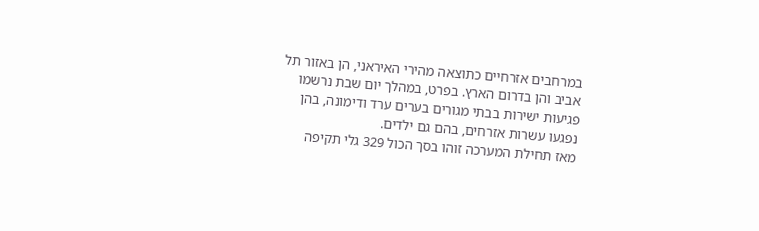במרחבים אזרחיים כתוצאה מהירי האיראני, הן באזור תל אביב והן בדרום הארץ. בפרט, במהלך יום שבת נרשמו פגיעות ישירות בבתי מגורים בערים ערד ודימונה, בהן נפגעו עשרות אזרחים, בהם גם ילדים.
מאז תחילת המערכה זוהו בסך הכול 329 גלי תקיפה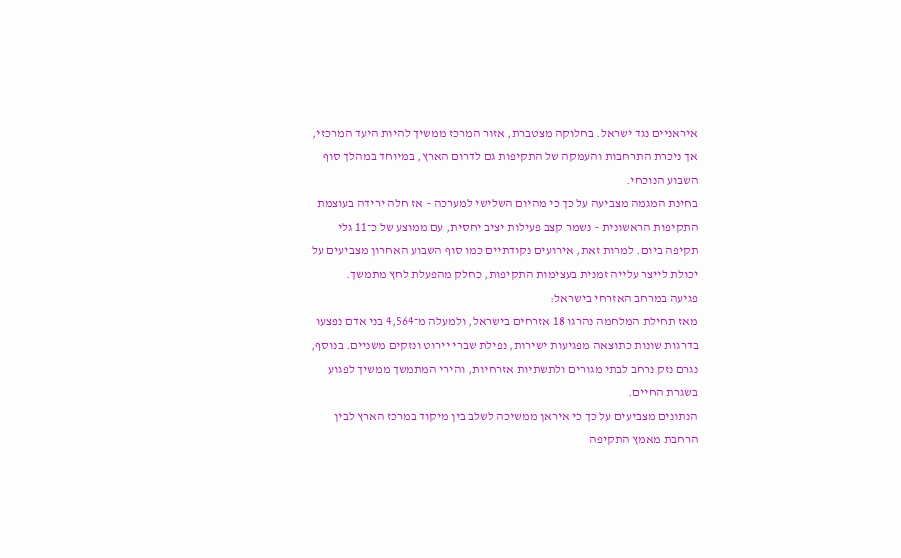איראניים נגד ישראל. בחלוקה מצטברת, אזור המרכז ממשיך להיות היעד המרכזי, אך ניכרת התרחבות והעמקה של התקיפות גם לדרום הארץ, במיוחד במהלך סוף השבוע הנוכחי.
בחינת המגמה מצביעה על כך כי מהיום השלישי למערכה – אז חלה ירידה בעוצמת התקיפות הראשונית – נשמר קצב פעילות יציב יחסית, עם ממוצע של כ־11 גלי תקיפה ביום. למרות זאת, אירועים נקודתיים כמו סוף השבוע האחרון מצביעים על יכולת לייצר עלייה זמנית בעצימות התקיפות, כחלק מהפעלת לחץ מתמשך.
פגיעה במרחב האזרחי בישראל:
מאז תחילת המלחמה נהרגו 18 אזרחים בישראל, ולמעלה מ־4,564 בני אדם נפצעו בדרגות שונות כתוצאה מפגיעות ישירות, נפילת שברי יירוט ונזקים משניים. בנוסף, נגרם נזק נרחב לבתי מגורים ולתשתיות אזרחיות, והירי המתמשך ממשיך לפגוע בשגרת החיים.
הנתונים מצביעים על כך כי איראן ממשיכה לשלב בין מיקוד במרכז הארץ לבין הרחבת מאמץ התקיפה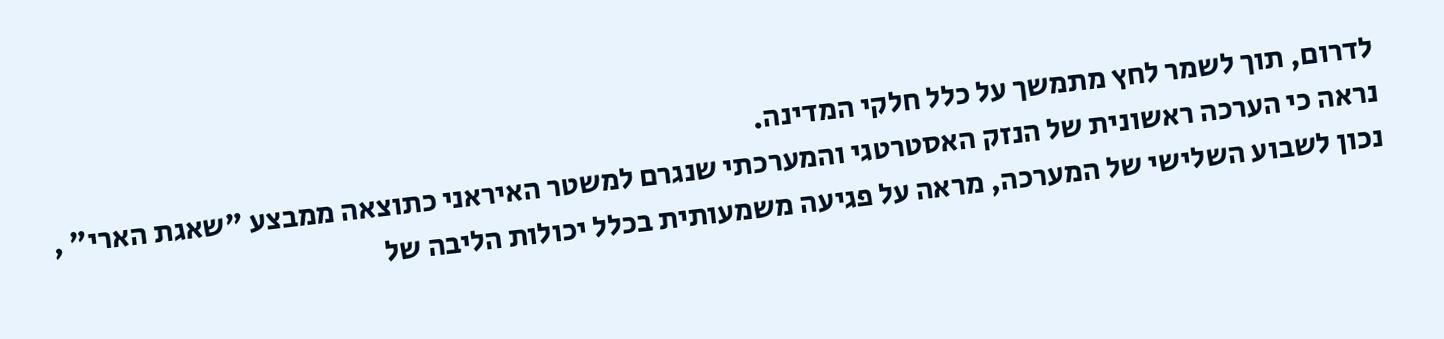לדרום, תוך לשמר לחץ מתמשך על כלל חלקי המדינה.
נראה כי הערכה ראשונית של הנזק האסטרטגי והמערכתי שנגרם למשטר האיראני כתוצאה ממבצע "שאגת הארי" , נכון לשבוע השלישי של המערכה, מראה על פגיעה משמעותית בכלל יכולות הליבה של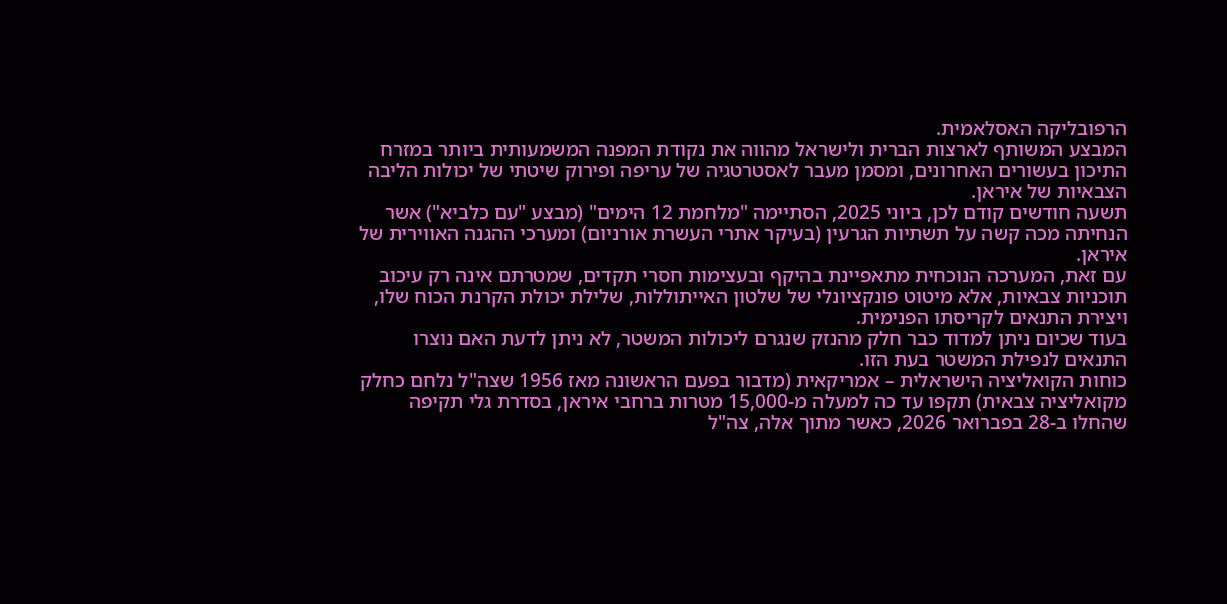הרפובליקה האסלאמית.
המבצע המשותף לארצות הברית ולישראל מהווה את נקודת המפנה המשמעותית ביותר במזרח התיכון בעשורים האחרונים, ומסמן מעבר לאסטרטגיה של עריפה ופירוק שיטתי של יכולות הליבה הצבאיות של איראן.
תשעה חודשים קודם לכן, ביוני 2025, הסתיימה "מלחמת 12 הימים" (מבצע "עם כלביא") אשר הנחיתה מכה קשה על תשתיות הגרעין (בעיקר אתרי העשרת אורניום) ומערכי ההגנה האווירית של איראן.
עם זאת, המערכה הנוכחית מתאפיינת בהיקף ובעצימות חסרי תקדים, שמטרתם אינה רק עיכוב תוכניות צבאיות, אלא מיטוט פונקציונלי של שלטון האייתוללות, שלילת יכולת הקרנת הכוח שלו, ויצירת התנאים לקריסתו הפנימית.
בעוד שכיום ניתן למדוד כבר חלק מהנזק שנגרם ליכולות המשטר, לא ניתן לדעת האם נוצרו התנאים לנפילת המשטר בעת הזו.
כוחות הקואליציה הישראלית – אמריקאית (מדבור בפעם הראשונה מאז 1956 שצה"ל נלחם כחלק מקואליציה צבאית) תקפו עד כה למעלה מ-15,000 מטרות ברחבי איראן, בסדרת גלי תקיפה שהחלו ב-28 בפברואר 2026, כאשר מתוך אלה, צה"ל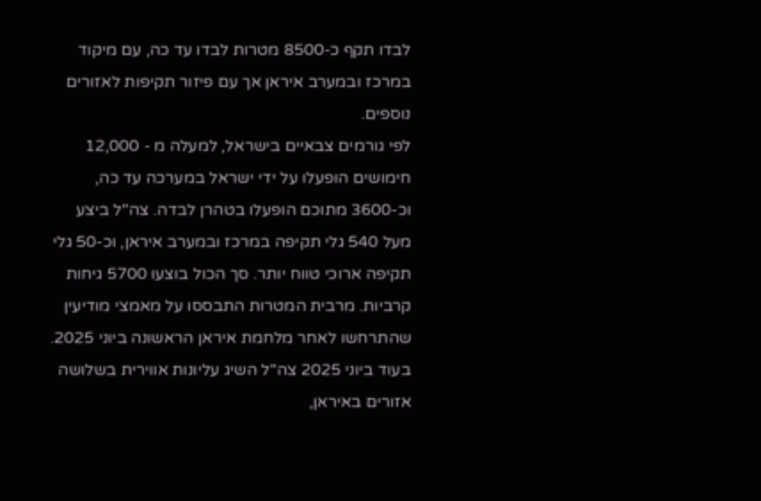לבדו תקף כ-8500 מטרות לבדו עד כה, עם מיקוד במרכז ובמערב איראן אך עם פיזור תקיפות לאזורים נוספים.
לפי גורמים צבאיים בישראל, למעלה מ - 12,000 חימושים הופעלו על ידי ישראל במערכה עד כה, וכ-3600 מתוכם הופעלו בטהרן לבדה. צה"ל ביצע מעל 540 גלי תקיפה במרכז ובמערב איראן, וכ-50 גלי תקיפה ארוכי טווח יותר. סך הכול בוצעו 5700 גיחות קרביות. מרבית המטרות התבססו על מאמצי מודיעין שהתרחשו לאחר מלחמת איראן הראשונה ביוני 2025.
בעוד ביוני 2025 צה"ל השיג עליונות אווירית בשלושה אזורים באיראן,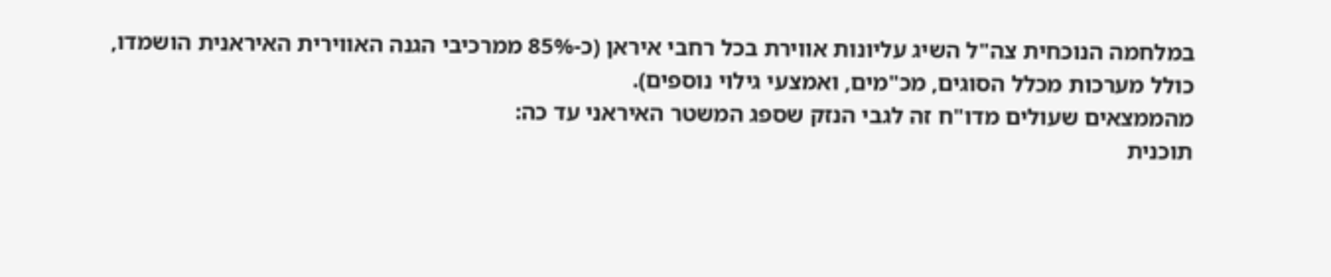במלחמה הנוכחית צה"ל השיג עליונות אווירת בכל רחבי איראן (כ-85% ממרכיבי הגנה האווירית האיראנית הושמדו, כולל מערכות מכלל הסוגים, מכ"מים, ואמצעי גילוי נוספים).
מהממצאים שעולים מדו"ח זה לגבי הנזק שספג המשטר האיראני עד כה:
תוכנית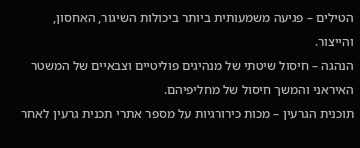הטילים – פגיעה משמעותית ביותר ביכולות השיגור, האחסון, והייצור.
הנהגה – חיסול שיטתי של מנהיגים פוליטיים וצבאיים של המשטר האיראני והמשך חיסול של מחליפיהם.
תוכנית הגרעין – מכות כירורגיות על מספר אתרי תכנית גרעין לאחר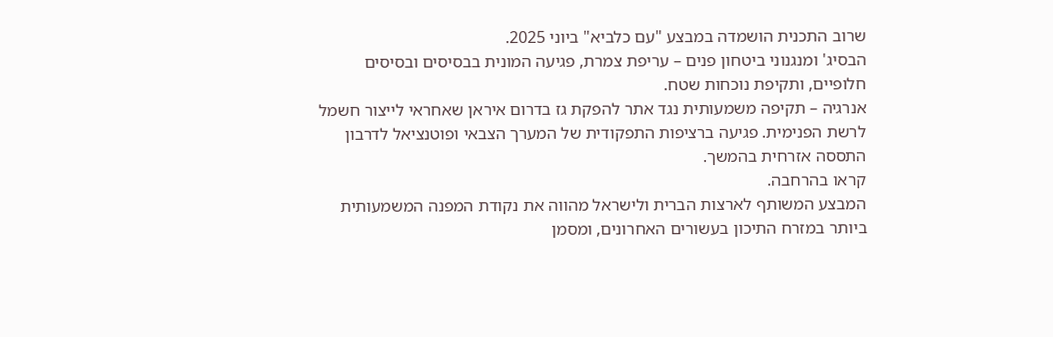שרוב התכנית הושמדה במבצע "עם כלביא" ביוני 2025.
הבסיג' ומנגנוני ביטחון פנים – עריפת צמרת, פגיעה המונית בבסיסים ובסיסים חלופיים, ותקיפת נוכחות שטח.
אנרגיה – תקיפה משמעותית נגד אתר להפקת גז בדרום איראן שאחראי לייצור חשמל לרשת הפנימית. פגיעה ברציפות התפקודית של המערך הצבאי ופוטנציאל לדרבון התססה אזרחית בהמשך.
קראו בהרחבה.
המבצע המשותף לארצות הברית ולישראל מהווה את נקודת המפנה המשמעותית ביותר במזרח התיכון בעשורים האחרונים, ומסמן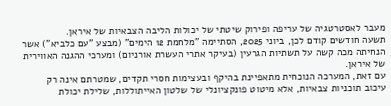מעבר לאסטרטגיה של עריפה ופירוק שיטתי של יכולות הליבה הצבאיות של איראן.
תשעה חודשים קודם לכן, ביוני 2025, הסתיימה "מלחמת 12 הימים" (מבצע "עם כלביא") אשר הנחיתה מכה קשה על תשתיות הגרעין (בעיקר אתרי העשרת אורניום) ומערכי ההגנה האווירית של איראן.
עם זאת, המערכה הנוכחית מתאפיינת בהיקף ובעצימות חסרי תקדים, שמטרתם אינה רק עיכוב תוכניות צבאיות, אלא מיטוט פונקציונלי של שלטון האייתוללות, שלילת יכולת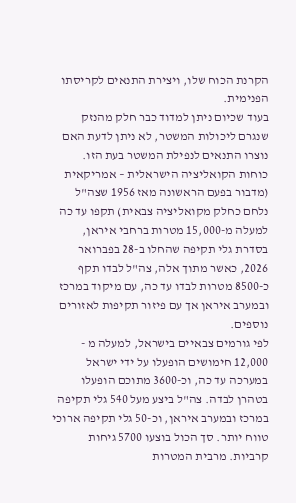הקרנת הכוח שלו, ויצירת התנאים לקריסתו הפנימית.
בעוד שכיום ניתן למדוד כבר חלק מהנזק שנגרם ליכולות המשטר, לא ניתן לדעת האם נוצרו התנאים לנפילת המשטר בעת הזו.
כוחות הקואליציה הישראלית – אמריקאית (מדבור בפעם הראשונה מאז 1956 שצה"ל נלחם כחלק מקואליציה צבאית) תקפו עד כה למעלה מ-15,000 מטרות ברחבי איראן, בסדרת גלי תקיפה שהחלו ב-28 בפברואר 2026, כאשר מתוך אלה, צה"ל לבדו תקף כ-8500 מטרות לבדו עד כה, עם מיקוד במרכז ובמערב איראן אך עם פיזור תקיפות לאזורים נוספים.
לפי גורמים צבאיים בישראל, למעלה מ - 12,000 חימושים הופעלו על ידי ישראל במערכה עד כה, וכ-3600 מתוכם הופעלו בטהרן לבדה. צה"ל ביצע מעל 540 גלי תקיפה במרכז ובמערב איראן, וכ-50 גלי תקיפה ארוכי טווח יותר. סך הכול בוצעו 5700 גיחות קרביות. מרבית המטרות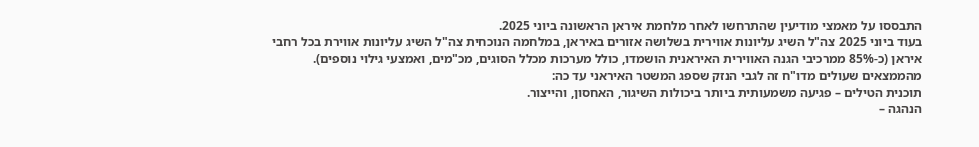התבססו על מאמצי מודיעין שהתרחשו לאחר מלחמת איראן הראשונה ביוני 2025.
בעוד ביוני 2025 צה"ל השיג עליונות אווירית בשלושה אזורים באיראן, במלחמה הנוכחית צה"ל השיג עליונות אווירת בכל רחבי איראן (כ-85% ממרכיבי הגנה האווירית האיראנית הושמדו, כולל מערכות מכלל הסוגים, מכ"מים, ואמצעי גילוי נוספים).
מהממצאים שעולים מדו"ח זה לגבי הנזק שספג המשטר האיראני עד כה:
תוכנית הטילים – פגיעה משמעותית ביותר ביכולות השיגור, האחסון, והייצור.
הנהגה –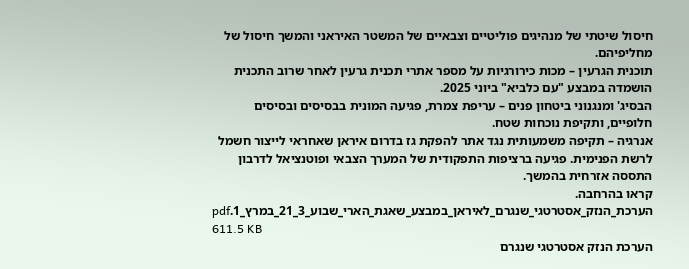חיסול שיטתי של מנהיגים פוליטיים וצבאיים של המשטר האיראני והמשך חיסול של מחליפיהם.
תוכנית הגרעין – מכות כירורגיות על מספר אתרי תכנית גרעין לאחר שרוב התכנית הושמדה במבצע "עם כלביא" ביוני 2025.
הבסיג' ומנגנוני ביטחון פנים – עריפת צמרת, פגיעה המונית בבסיסים ובסיסים חלופיים, ותקיפת נוכחות שטח.
אנרגיה – תקיפה משמעותית נגד אתר להפקת גז בדרום איראן שאחראי לייצור חשמל לרשת הפנימית. פגיעה ברציפות התפקודית של המערך הצבאי ופוטנציאל לדרבון התססה אזרחית בהמשך.
קראו בהרחבה.
הערכת_הנזק_אסטרטגי_שנגרם_לאיראן_במבצע_שאגת_הארי_שבוע_3_21_במרץ_1.pdf
611.5 KB
הערכת הנזק אסטרטגי שנגרם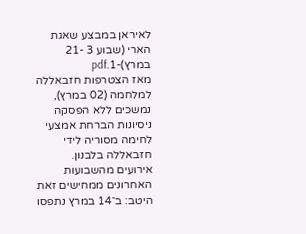לאיראן במבצע שאגת הארי (שבוע 3 -21 במרץ)-1.pdf
מאז הצטרפות חזבאללה למלחמה (02 במרץ), נמשכים ללא הפסקה ניסיונות הברחת אמצעי לחימה מסוריה לידי חזבאללה בלבנון.
אירועים מהשבועות האחרונים ממחישים זאת היטב: ב־14 במרץ נתפסו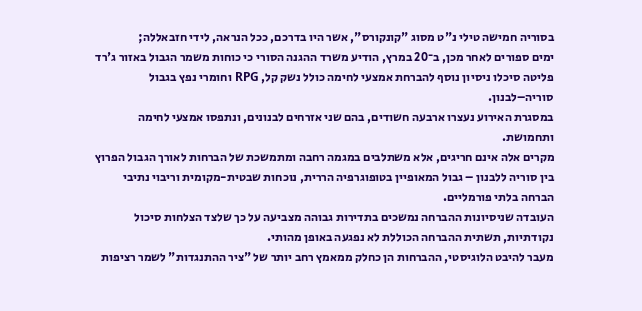בסוריה חמישה טילי נ"ט מסוג "קונקורס", אשר היו בדרכם, ככל הנראה, לידי חזבאללה;
ימים ספורים לאחר מכן, ב־20 במרץ, הודיע משרד ההגנה הסורי כי כוחות משמר הגבול באזור ג'רד פליטה סיכלו ניסיון נוסף להברחת אמצעי לחימה כולל נשק קל, RPG וחומרי נפץ בגבול סוריה–לבנון.
במסגרת האירוע נעצרו ארבעה חשודים, בהם שני אזרחים לבנונים, ונתפסו אמצעי לחימה ותחמושת.
מקרים אלה אינם חריגים, אלא משתלבים במגמה רחבה ומתמשכת של הברחות לאורך הגבול הפרוץ בין סוריה ללבנון – גבול המאופיין בטופוגרפיה הררית, נוכחות שבטית-מקומית וריבוי נתיבי הברחה בלתי פורמליים.
העובדה שניסיונות ההברחה נמשכים בתדירות גבוהה מצביעה על כך שלצד הצלחות סיכול נקודתיות, תשתית ההברחה הכוללת לא נפגעה באופן מהותי.
מעבר להיבט הלוגיסטי, ההברחות הן כחלק ממאמץ רחב יותר של "ציר ההתנגדות" לשמר רציפות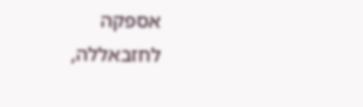אספקה לחזבאללה,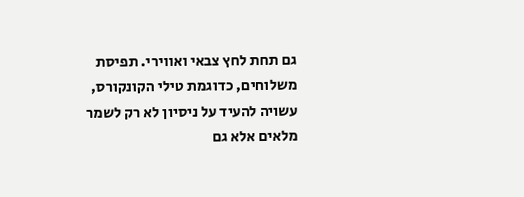גם תחת לחץ צבאי ואווירי. תפיסת משלוחים, כדוגמת טילי הקונקורס, עשויה להעיד על ניסיון לא רק לשמר מלאים אלא גם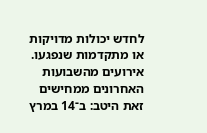לחדש יכולות מדויקות או מתקדמות שנפגעו.
אירועים מהשבועות האחרונים ממחישים זאת היטב: ב־14 במרץ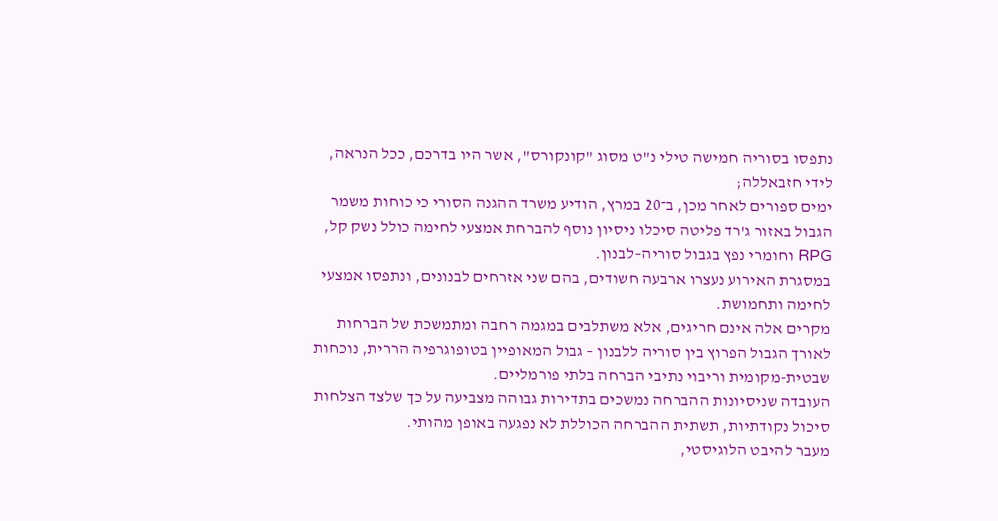נתפסו בסוריה חמישה טילי נ"ט מסוג "קונקורס", אשר היו בדרכם, ככל הנראה, לידי חזבאללה;
ימים ספורים לאחר מכן, ב־20 במרץ, הודיע משרד ההגנה הסורי כי כוחות משמר הגבול באזור ג'רד פליטה סיכלו ניסיון נוסף להברחת אמצעי לחימה כולל נשק קל, RPG וחומרי נפץ בגבול סוריה–לבנון.
במסגרת האירוע נעצרו ארבעה חשודים, בהם שני אזרחים לבנונים, ונתפסו אמצעי לחימה ותחמושת.
מקרים אלה אינם חריגים, אלא משתלבים במגמה רחבה ומתמשכת של הברחות לאורך הגבול הפרוץ בין סוריה ללבנון – גבול המאופיין בטופוגרפיה הררית, נוכחות שבטית-מקומית וריבוי נתיבי הברחה בלתי פורמליים.
העובדה שניסיונות ההברחה נמשכים בתדירות גבוהה מצביעה על כך שלצד הצלחות סיכול נקודתיות, תשתית ההברחה הכוללת לא נפגעה באופן מהותי.
מעבר להיבט הלוגיסטי,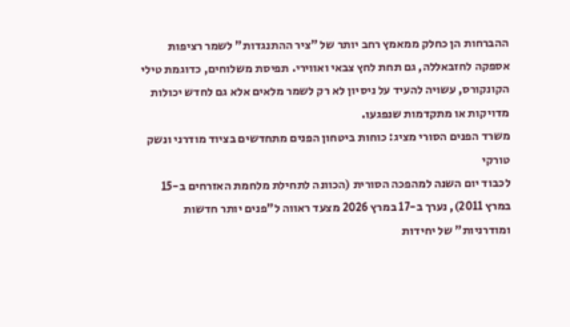ההברחות הן כחלק ממאמץ רחב יותר של "ציר ההתנגדות" לשמר רציפות אספקה לחזבאללה, גם תחת לחץ צבאי ואווירי. תפיסת משלוחים, כדוגמת טילי הקונקורס, עשויה להעיד על ניסיון לא רק לשמר מלאים אלא גם לחדש יכולות מדויקות או מתקדמות שנפגעו.
משרד הפנים הסורי מציג: כוחות ביטחון הפנים מתחדשים בציוד מודרני ונשק טורקי
לכבוד יום השנה למהפכה הסורית (הכוונה לתחילת מלחמת האזרחים ב-15 במרץ 2011), נערך ב-17 במרץ 2026 מצעד ראווה ל"פנים יותר חדשות ומודרניות" של יחידות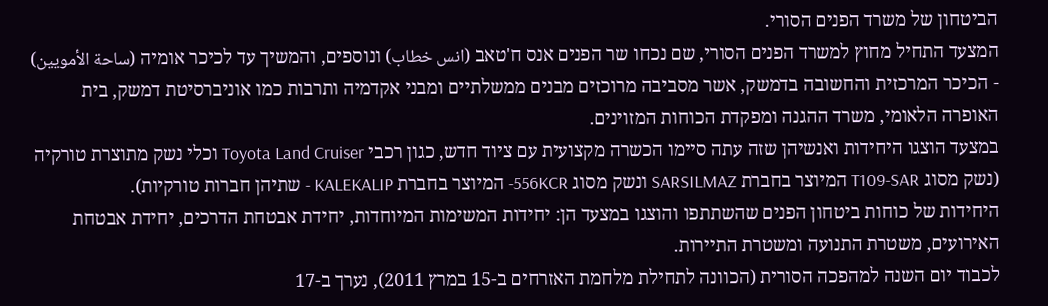הביטחון של משרד הפנים הסורי.
המצעד התחיל מחוץ למשרד הפנים הסורי, שם נכחו שר הפנים אנס ח'טאב (انس خطاب) ונוספים, והמשיך עד לכיכר אומיה (ساحة الأمويين) - הכיכר המרכזית והחשובה בדמשק, אשר מסביבה מרוכזים מבנים ממשלתיים ומבני אקדמיה ותרבות כמו אוניברסיטת דמשק, בית האופרה הלאומי, משרד ההגנה ומפקדת הכוחות המזוינים.
במצעד הוצגו היחידות ואנשיהן שזה עתה סיימו הכשרה מקצועית עם ציוד חדש, כגון רכבי Toyota Land Cruiser וכלי נשק מתוצרת טורקיה (נשק מסוג T109-SAR המיוצר בחברת SARSILMAZ ונשק מסוג 556KCR- המיוצר בחברת KALEKALIP - שתיהן חברות טורקיות).
היחידות של כוחות ביטחון הפנים שהשתתפו והוצגו במצעד הן: יחידות המשימות המיוחדות, יחידת אבטחת הדרכים, יחידת אבטחת האירועים, משטרת התנועה ומשטרת התיירות.
לכבוד יום השנה למהפכה הסורית (הכוונה לתחילת מלחמת האזרחים ב-15 במרץ 2011), נערך ב-17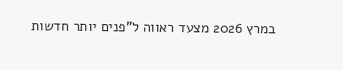במרץ 2026 מצעד ראווה ל"פנים יותר חדשות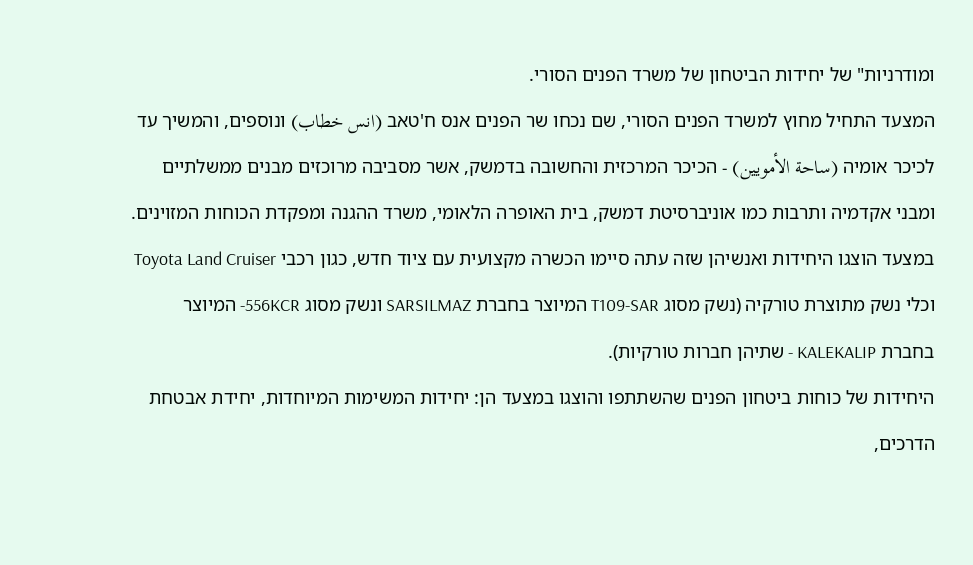ומודרניות" של יחידות הביטחון של משרד הפנים הסורי.
המצעד התחיל מחוץ למשרד הפנים הסורי, שם נכחו שר הפנים אנס ח'טאב (انس خطاب) ונוספים, והמשיך עד לכיכר אומיה (ساحة الأمويين) - הכיכר המרכזית והחשובה בדמשק, אשר מסביבה מרוכזים מבנים ממשלתיים ומבני אקדמיה ותרבות כמו אוניברסיטת דמשק, בית האופרה הלאומי, משרד ההגנה ומפקדת הכוחות המזוינים.
במצעד הוצגו היחידות ואנשיהן שזה עתה סיימו הכשרה מקצועית עם ציוד חדש, כגון רכבי Toyota Land Cruiser וכלי נשק מתוצרת טורקיה (נשק מסוג T109-SAR המיוצר בחברת SARSILMAZ ונשק מסוג 556KCR- המיוצר בחברת KALEKALIP - שתיהן חברות טורקיות).
היחידות של כוחות ביטחון הפנים שהשתתפו והוצגו במצעד הן: יחידות המשימות המיוחדות, יחידת אבטחת הדרכים,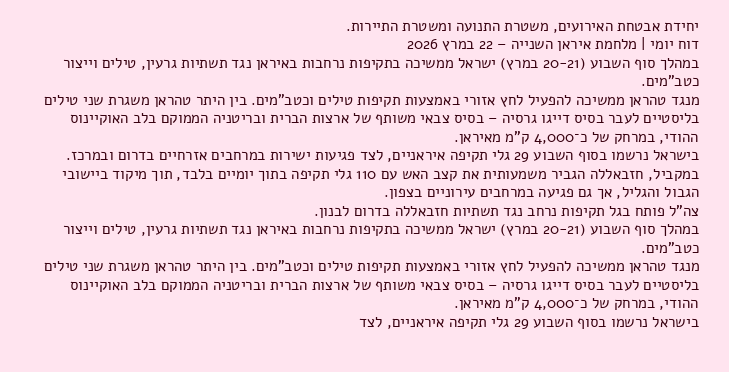יחידת אבטחת האירועים, משטרת התנועה ומשטרת התיירות.
דוח יומי | מלחמת איראן השנייה – 22 במרץ 2026
במהלך סוף השבוע (20-21 במרץ) ישראל ממשיכה בתקיפות נרחבות באיראן נגד תשתיות גרעין, טילים וייצור כטב"מים.
מנגד טהראן ממשיכה להפעיל לחץ אזורי באמצעות תקיפות טילים וכטב"מים. בין היתר טהראן משגרת שני טילים בליסטיים לעבר בסיס דייגו גרסיה – בסיס צבאי משותף של ארצות הברית ובריטניה הממוקם בלב האוקיינוס ההודי, במרחק של כ־4,000 ק"מ מאיראן.
בישראל נרשמו בסוף השבוע 29 גלי תקיפה איראניים, לצד פגיעות ישירות במרחבים אזרחיים בדרום ובמרכז.
במקביל, חזבאללה הגביר משמעותית את קצב האש עם 110 גלי תקיפה בתוך יומיים בלבד, תוך מיקוד ביישובי הגבול והגליל, אך גם פגיעה במרחבים עירוניים בצפון.
צה"ל פותח בגל תקיפות נרחב נגד תשתיות חזבאללה בדרום לבנון.
במהלך סוף השבוע (20-21 במרץ) ישראל ממשיכה בתקיפות נרחבות באיראן נגד תשתיות גרעין, טילים וייצור כטב"מים.
מנגד טהראן ממשיכה להפעיל לחץ אזורי באמצעות תקיפות טילים וכטב"מים. בין היתר טהראן משגרת שני טילים בליסטיים לעבר בסיס דייגו גרסיה – בסיס צבאי משותף של ארצות הברית ובריטניה הממוקם בלב האוקיינוס ההודי, במרחק של כ־4,000 ק"מ מאיראן.
בישראל נרשמו בסוף השבוע 29 גלי תקיפה איראניים, לצד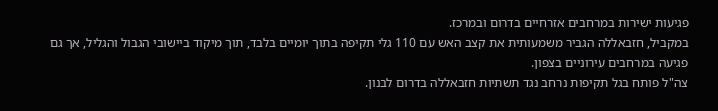פגיעות ישירות במרחבים אזרחיים בדרום ובמרכז.
במקביל, חזבאללה הגביר משמעותית את קצב האש עם 110 גלי תקיפה בתוך יומיים בלבד, תוך מיקוד ביישובי הגבול והגליל, אך גם פגיעה במרחבים עירוניים בצפון.
צה"ל פותח בגל תקיפות נרחב נגד תשתיות חזבאללה בדרום לבנון.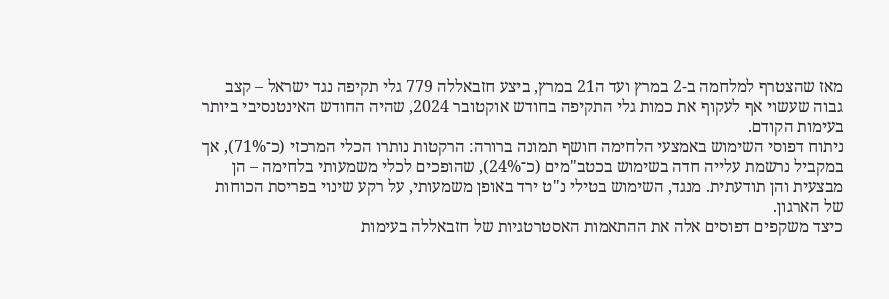מאז שהצטרף למלחמה ב-2 במרץ ועד ה21 במרץ, ביצע חזבאללה 779 גלי תקיפה נגד ישראל – קצב גבוה שעשוי אף לעקוף את כמות גלי התקיפה בחודש אוקטובר 2024, שהיה החודש האינטנסיבי ביותר בעימות הקודם.
ניתוח דפוסי השימוש באמצעי הלחימה חושף תמונה ברורה: הרקטות נותרו הכלי המרכזי (כ־71%), אך במקביל נרשמת עלייה חדה בשימוש בכטב"מים (כ־24%), שהופכים לכלי משמעותי בלחימה – הן מבצעית והן תודעתית. מנגד, השימוש בטילי נ"ט ירד באופן משמעותי, על רקע שינוי בפריסת הכוחות של הארגון.
כיצד משקפים דפוסים אלה את ההתאמות האסטרטגיות של חזבאללה בעימות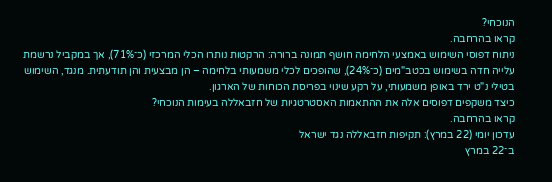הנוכחי?
קראו בהרחבה.
ניתוח דפוסי השימוש באמצעי הלחימה חושף תמונה ברורה: הרקטות נותרו הכלי המרכזי (כ־71%), אך במקביל נרשמת עלייה חדה בשימוש בכטב"מים (כ־24%), שהופכים לכלי משמעותי בלחימה – הן מבצעית והן תודעתית. מנגד, השימוש בטילי נ"ט ירד באופן משמעותי, על רקע שינוי בפריסת הכוחות של הארגון.
כיצד משקפים דפוסים אלה את ההתאמות האסטרטגיות של חזבאללה בעימות הנוכחי?
קראו בהרחבה.
עדכון יומי (22 במרץ): תקיפות חזבאללה נגד ישראל
ב־22 במרץ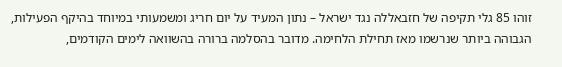זוהו 85 גלי תקיפה של חזבאללה נגד ישראל – נתון המעיד על יום חריג ומשמעותי במיוחד בהיקף הפעילות, הגבוהה ביותר שנרשמו מאז תחילת הלחימה. מדובר בהסלמה ברורה בהשוואה לימים הקודמים,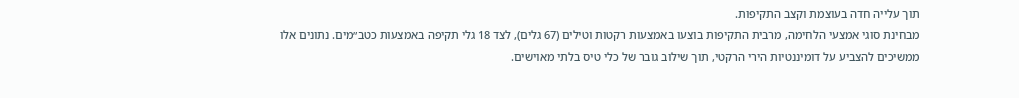תוך עלייה חדה בעוצמת וקצב התקיפות.
מבחינת סוגי אמצעי הלחימה, מרבית התקיפות בוצעו באמצעות רקטות וטילים (67 גלים), לצד 18 גלי תקיפה באמצעות כטב״מים. נתונים אלו ממשיכים להצביע על דומיננטיות הירי הרקטי, תוך שילוב גובר של כלי טיס בלתי מאוישים.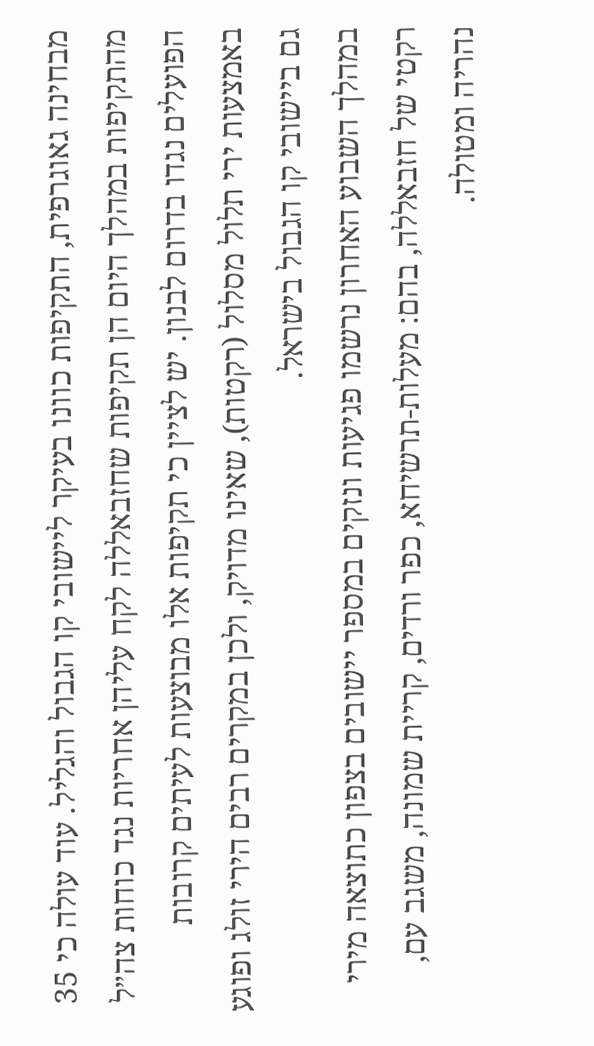מבחינה גאוגרפית, התקיפות כוונו בעיקר ליישובי קו הגבול והגליל. עוד עולה כי 35 מהתקיפות במהלך היום הן תקיפות שחזבאללה לקח עליהן אחריות נגד כוחות צה״ל הפועלים נגדו בדרום לבנון. יש לציין כי תקיפות אלו מבוצעות לעיתים קרובות באמצעות ירי תלול מסלול (רקטות), שאינו מדויק, ולכן במקרים רבים הירי זולג ופוגע גם ביישובי קו הגבול בישראל.
במהלך השבוע האחרון נרשמו פגיעות ונזקים במספר יישובים בצפון כתוצאה מירי רקטי של חזבאללה, בהם: מעלות-תרשיחא, כפר ורדים, קריית שמונה, משגב עם, נהריה ומטולה.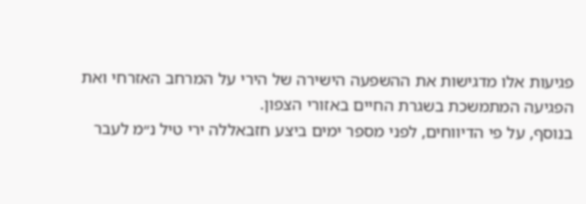פגיעות אלו מדגישות את ההשפעה הישירה של הירי על המרחב האזרחי ואת הפגיעה המתמשכת בשגרת החיים באזורי הצפון.
בנוסף, על פי הדיווחים, לפני מספר ימים ביצע חזבאללה ירי טיל נ״מ לעבר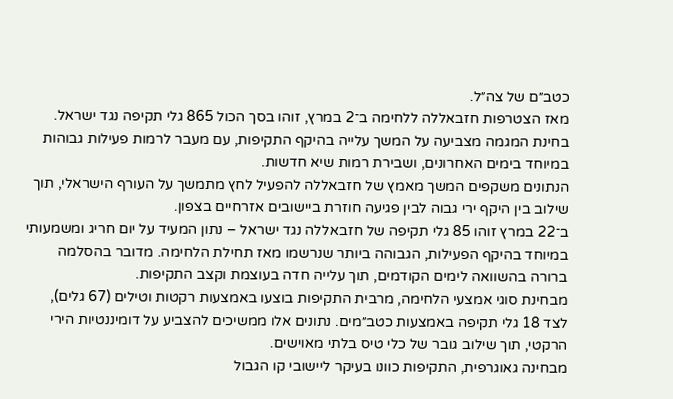כטב״ם של צה״ל.
מאז הצטרפות חזבאללה ללחימה ב־2 במרץ, זוהו בסך הכול 865 גלי תקיפה נגד ישראל. בחינת המגמה מצביעה על המשך עלייה בהיקף התקיפות, עם מעבר לרמות פעילות גבוהות במיוחד בימים האחרונים, ושבירת רמות שיא חדשות.
הנתונים משקפים המשך מאמץ של חזבאללה להפעיל לחץ מתמשך על העורף הישראלי, תוך שילוב בין היקף ירי גבוה לבין פגיעה חוזרת ביישובים אזרחיים בצפון.
ב־22 במרץ זוהו 85 גלי תקיפה של חזבאללה נגד ישראל – נתון המעיד על יום חריג ומשמעותי במיוחד בהיקף הפעילות, הגבוהה ביותר שנרשמו מאז תחילת הלחימה. מדובר בהסלמה ברורה בהשוואה לימים הקודמים, תוך עלייה חדה בעוצמת וקצב התקיפות.
מבחינת סוגי אמצעי הלחימה, מרבית התקיפות בוצעו באמצעות רקטות וטילים (67 גלים), לצד 18 גלי תקיפה באמצעות כטב״מים. נתונים אלו ממשיכים להצביע על דומיננטיות הירי הרקטי, תוך שילוב גובר של כלי טיס בלתי מאוישים.
מבחינה גאוגרפית, התקיפות כוונו בעיקר ליישובי קו הגבול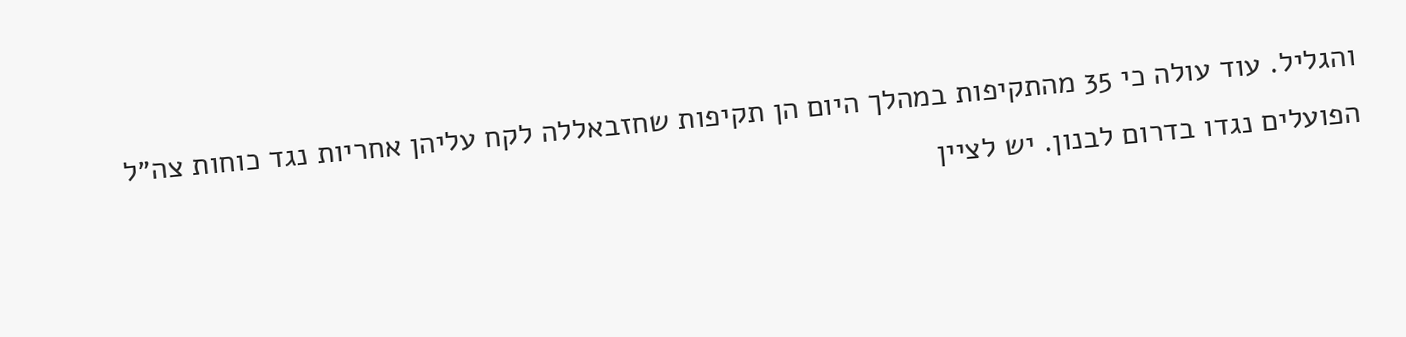והגליל. עוד עולה כי 35 מהתקיפות במהלך היום הן תקיפות שחזבאללה לקח עליהן אחריות נגד כוחות צה״ל הפועלים נגדו בדרום לבנון. יש לציין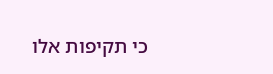כי תקיפות אלו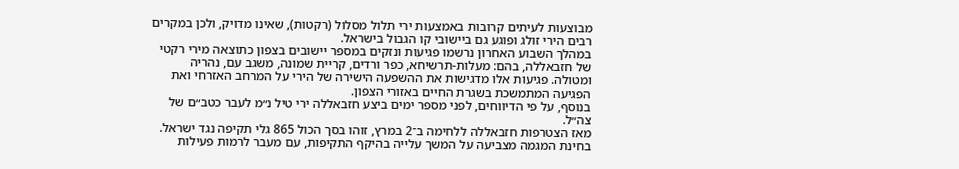מבוצעות לעיתים קרובות באמצעות ירי תלול מסלול (רקטות), שאינו מדויק, ולכן במקרים רבים הירי זולג ופוגע גם ביישובי קו הגבול בישראל.
במהלך השבוע האחרון נרשמו פגיעות ונזקים במספר יישובים בצפון כתוצאה מירי רקטי של חזבאללה, בהם: מעלות-תרשיחא, כפר ורדים, קריית שמונה, משגב עם, נהריה ומטולה. פגיעות אלו מדגישות את ההשפעה הישירה של הירי על המרחב האזרחי ואת הפגיעה המתמשכת בשגרת החיים באזורי הצפון.
בנוסף, על פי הדיווחים, לפני מספר ימים ביצע חזבאללה ירי טיל נ״מ לעבר כטב״ם של צה״ל.
מאז הצטרפות חזבאללה ללחימה ב־2 במרץ, זוהו בסך הכול 865 גלי תקיפה נגד ישראל. בחינת המגמה מצביעה על המשך עלייה בהיקף התקיפות, עם מעבר לרמות פעילות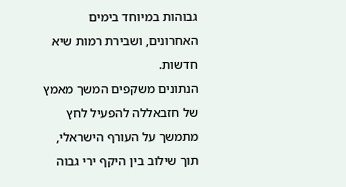גבוהות במיוחד בימים האחרונים, ושבירת רמות שיא חדשות.
הנתונים משקפים המשך מאמץ של חזבאללה להפעיל לחץ מתמשך על העורף הישראלי, תוך שילוב בין היקף ירי גבוה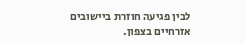לבין פגיעה חוזרת ביישובים אזרחיים בצפון.